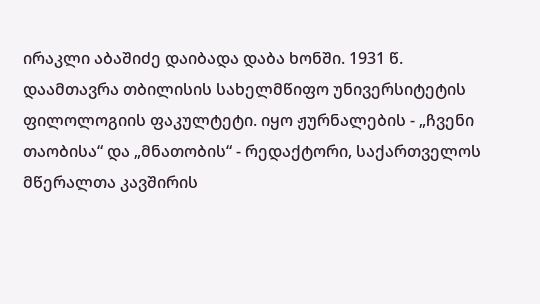ირაკლი აბაშიძე დაიბადა დაბა ხონში. 1931 წ. დაამთავრა თბილისის სახელმწიფო უნივერსიტეტის ფილოლოგიის ფაკულტეტი. იყო ჟურნალების - „ჩვენი თაობისა“ და „მნათობის“ - რედაქტორი, საქართველოს მწერალთა კავშირის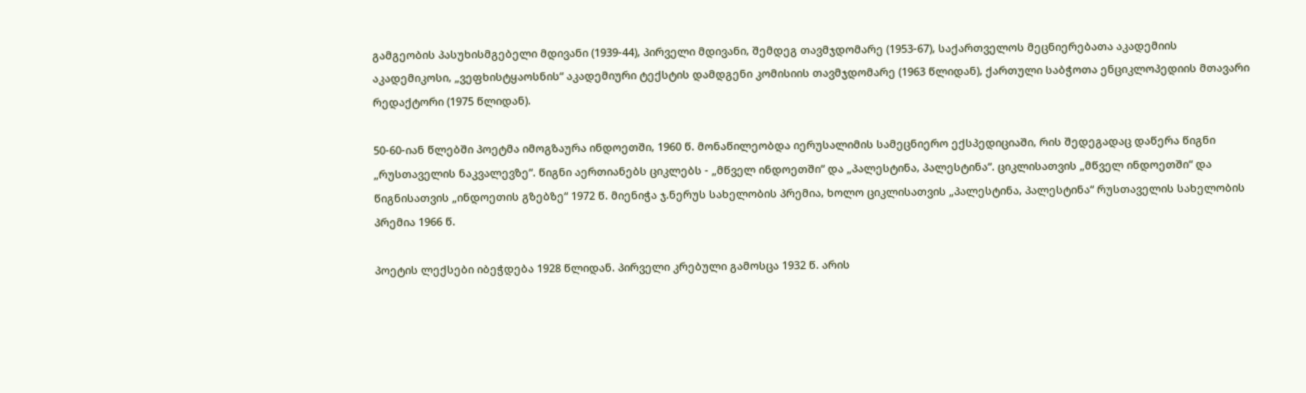გამგეობის პასუხისმგებელი მდივანი (1939-44), პირველი მდივანი, შემდეგ თავმჯდომარე (1953-67), საქართველოს მეცნიერებათა აკადემიის აკადემიკოსი, „ვეფხისტყაოსნის“ აკადემიური ტექსტის დამდგენი კომისიის თავმჯდომარე (1963 წლიდან), ქართული საბჭოთა ენციკლოპედიის მთავარი რედაქტორი (1975 წლიდან).

50-60-იან წლებში პოეტმა იმოგზაურა ინდოეთში, 1960 წ. მონაწილეობდა იერუსალიმის სამეცნიერო ექსპედიციაში, რის შედეგადაც დაწერა წიგნი „რუსთაველის ნაკვალევზე“. წიგნი აერთიანებს ციკლებს - „მწველ ინდოეთში“ და „პალესტინა, პალესტინა“. ციკლისათვის „მწველ ინდოეთში“ და წიგნისათვის „ინდოეთის გზებზე“ 1972 წ. მიენიჭა ჯ.ნერუს სახელობის პრემია, ხოლო ციკლისათვის „პალესტინა, პალესტინა“ რუსთაველის სახელობის პრემია 1966 წ.

პოეტის ლექსები იბეჭდება 1928 წლიდან. პირველი კრებული გამოსცა 1932 წ. არის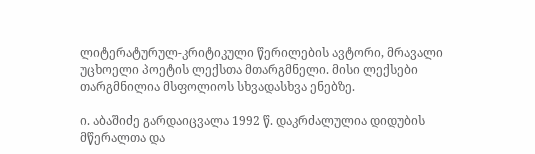ლიტერატურულ-კრიტიკული წერილების ავტორი, მრავალი უცხოელი პოეტის ლექსთა მთარგმნელი. მისი ლექსები თარგმნილია მსფოლიოს სხვადასხვა ენებზე.

ი. აბაშიძე გარდაიცვალა 1992 წ. დაკრძალულია დიდუბის მწერალთა და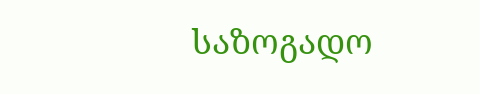საზოგადო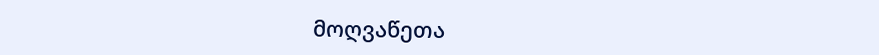მოღვაწეთა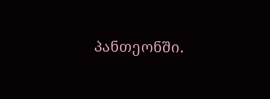პანთეონში.